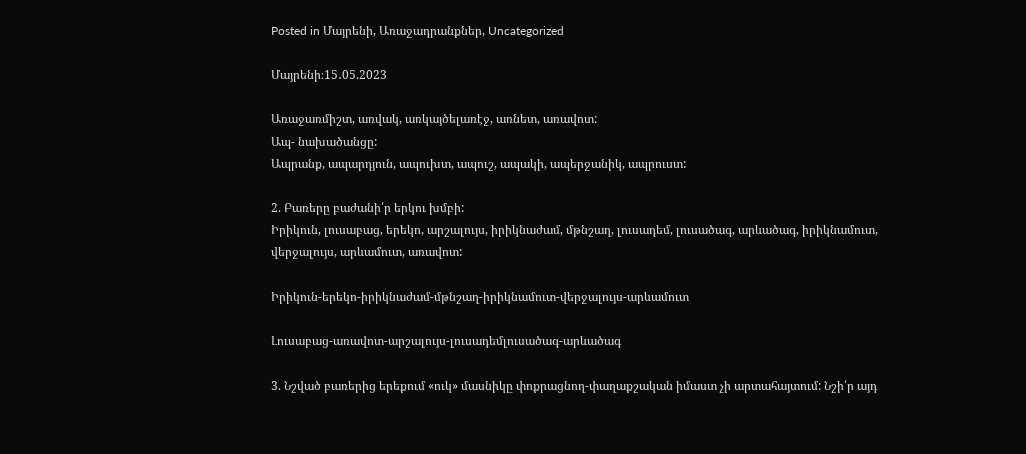Posted in Մայրենի, Առաջադրանքներ, Uncategorized

Մայրենի։15․05.2023

Առաջառմիշտ, առվակ, առկայծելառէջ, առնետ, առավոտ:
Ապ- նախածանցը:
Ապրանք, ապարդյուն, ապուխտ, ապուշ, ապակի, ապերջանիկ, ապրուստ:

2. Բառերը բաժանի՛ր երկու խմբի:
Իրիկուն, լուսաբաց, երեկո, արշալույս, իրիկնաժամ, մթնշաղ, լուսադեմ, լուսածագ, արևածագ, իրիկնամուտ, վերջալույս, արևամուտ, առավոտ:

Իրիկուն-երեկո-իրիկնաժամ-մթնշաղ-իրիկնամուտ-վերջալույս-արևամուտ

Լուսաբաց-առավոտ-արշալույս-լուսադեմլուսածագ-արևածագ

3. Նշված բառերից երեքում «ուկ» մասնիկը փոքրացնող-փաղաքշական իմաստ չի արտահայտում: Նշի՛ր այդ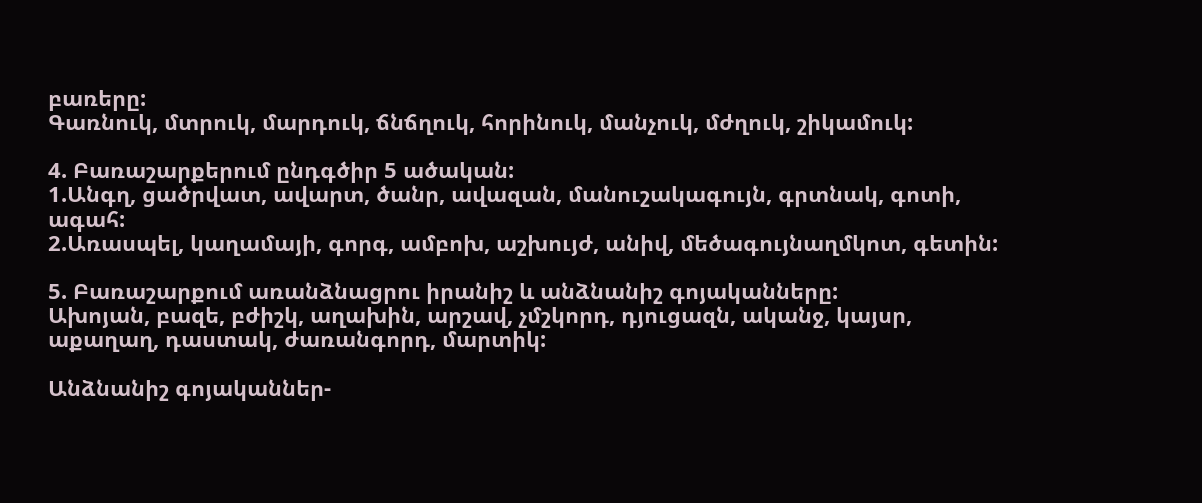բառերը:
Գառնուկ, մտրուկ, մարդուկ, ճնճղուկ, հորինուկ, մանչուկ, մժղուկ, շիկամուկ:

4. Բառաշարքերում ընդգծիր 5 ածական:
1.Անգղ, ցածրվատ, ավարտ, ծանր, ավազան, մանուշակագույն, գրտնակ, գոտի, ագահ:
2.Առասպել, կաղամայի, գորգ, ամբոխ, աշխույժ, անիվ, մեծագույնաղմկոտ, գետին:

5. Բառաշարքում առանձնացրու իրանիշ և անձնանիշ գոյականները:
Ախոյան, բազե, բժիշկ, աղախին, արշավ, չմշկորդ, դյուցազն, ականջ, կայսր, աքաղաղ, դաստակ, ժառանգորդ, մարտիկ:

Անձնանիշ գոյականներ-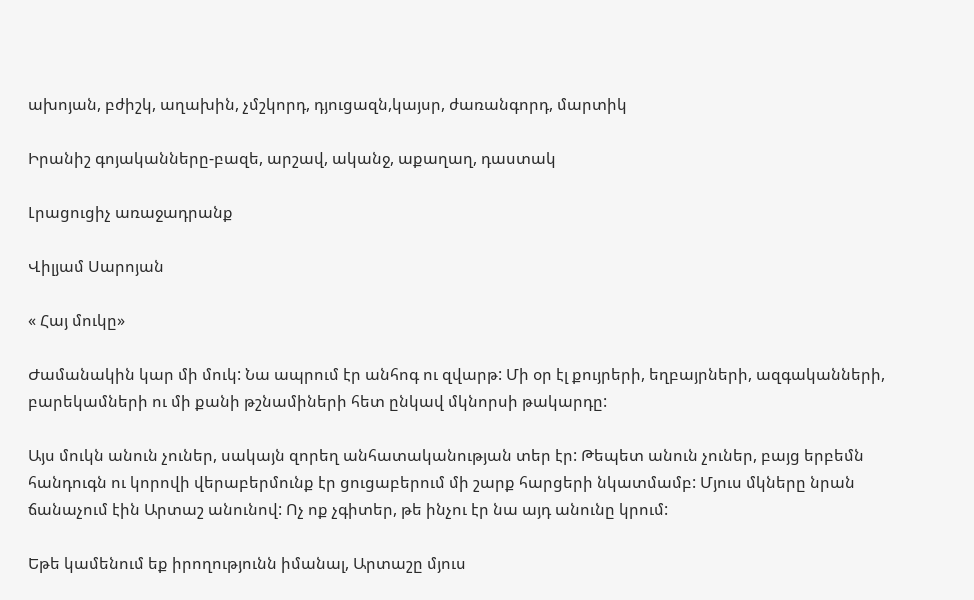ախոյան, բժիշկ, աղախին, չմշկորդ, դյուցազն,կայսր, ժառանգորդ, մարտիկ

Իրանիշ գոյականները-բազե, արշավ, ականջ, աքաղաղ, դաստակ

Լրացուցիչ առաջադրանք

Վիլյամ Սարոյան

« Հայ մուկը»

Ժամանակին կար մի մուկ: Նա ապրում էր անհոգ ու զվարթ: Մի օր էլ քույրերի, եղբայրների, ազգականների, բարեկամների ու մի քանի թշնամիների հետ ընկավ մկնորսի թակարդը:

Այս մուկն անուն չուներ, սակայն զորեղ անհատականության տեր էր: Թեպետ անուն չուներ, բայց երբեմն հանդուգն ու կորովի վերաբերմունք էր ցուցաբերում մի շարք հարցերի նկատմամբ: Մյուս մկները նրան ճանաչում էին Արտաշ անունով: Ոչ ոք չգիտեր, թե ինչու էր նա այդ անունը կրում:

Եթե կամենում եք իրողությունն իմանալ, Արտաշը մյուս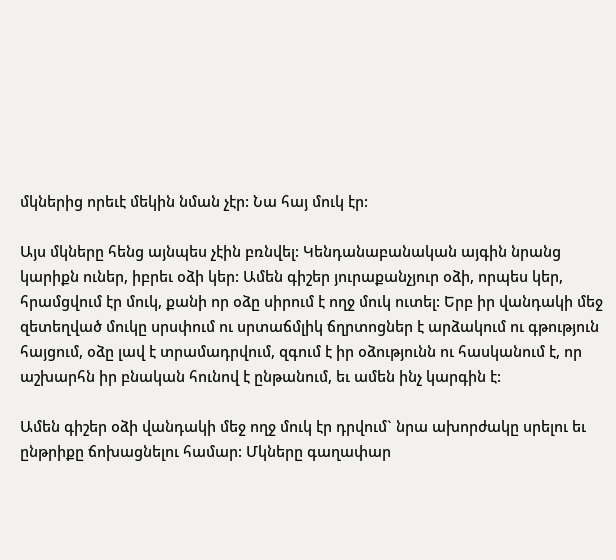մկներից որեւէ մեկին նման չէր: Նա հայ մուկ էր:

Այս մկները հենց այնպես չէին բռնվել: Կենդանաբանական այգին նրանց կարիքն ուներ, իբրեւ օձի կեր: Ամեն գիշեր յուրաքանչյուր օձի, որպես կեր, հրամցվում էր մուկ, քանի որ օձը սիրում է ողջ մուկ ուտել: Երբ իր վանդակի մեջ զետեղված մուկը սրսփում ու սրտաճմլիկ ճղրտոցներ է արձակում ու գթություն հայցում, օձը լավ է տրամադրվում, զգում է իր օձությունն ու հասկանում է, որ աշխարհն իր բնական հունով է ընթանում, եւ ամեն ինչ կարգին է:

Ամեն գիշեր օձի վանդակի մեջ ողջ մուկ էր դրվում` նրա ախորժակը սրելու եւ ընթրիքը ճոխացնելու համար: Մկները գաղափար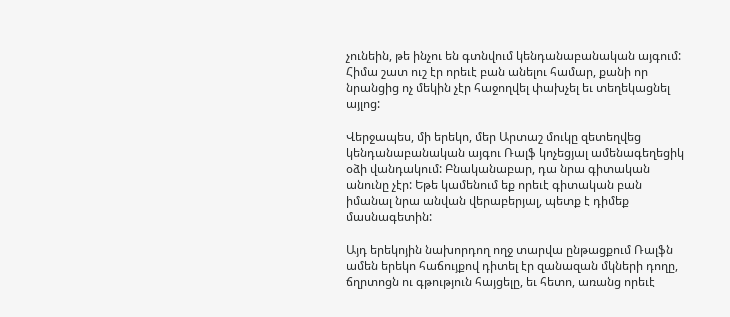չունեին, թե ինչու են գտնվում կենդանաբանական այգում: Հիմա շատ ուշ էր որեւէ բան անելու համար, քանի որ նրանցից ոչ մեկին չէր հաջողվել փախչել եւ տեղեկացնել այլոց:

Վերջապես, մի երեկո, մեր Արտաշ մուկը զետեղվեց կենդանաբանական այգու Ռալֆ կոչեցյալ ամենագեղեցիկ օձի վանդակում: Բնականաբար, դա նրա գիտական անունը չէր: Եթե կամենում եք որեւէ գիտական բան իմանալ նրա անվան վերաբերյալ, պետք է դիմեք մասնագետին:

Այդ երեկոյին նախորդող ողջ տարվա ընթացքում Ռալֆն ամեն երեկո հաճույքով դիտել էր զանազան մկների դողը, ճղրտոցն ու գթություն հայցելը, եւ հետո, առանց որեւէ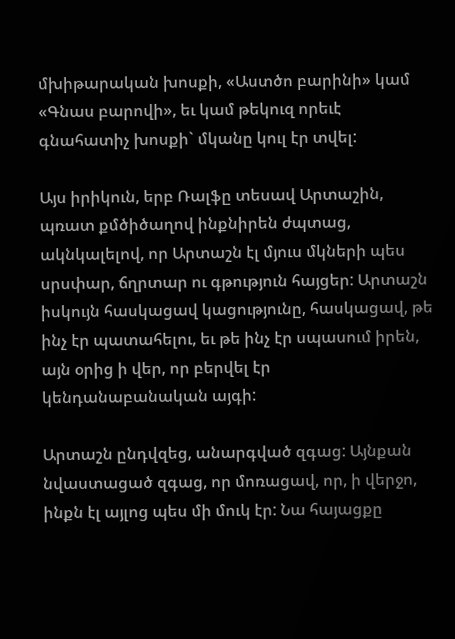մխիթարական խոսքի, «Աստծո բարինի» կամ «Գնաս բարովի», եւ կամ թեկուզ որեւէ գնահատիչ խոսքի` մկանը կուլ էր տվել:

Այս իրիկուն, երբ Ռալֆը տեսավ Արտաշին, պռատ քմծիծաղով ինքնիրեն ժպտաց, ակնկալելով, որ Արտաշն էլ մյուս մկների պես սրսփար, ճղրտար ու գթություն հայցեր: Արտաշն իսկույն հասկացավ կացությունը, հասկացավ, թե ինչ էր պատահելու, եւ թե ինչ էր սպասում իրեն, այն օրից ի վեր, որ բերվել էր կենդանաբանական այգի:

Արտաշն ընդվզեց, անարգված զգաց: Այնքան նվաստացած զգաց, որ մոռացավ, որ, ի վերջո, ինքն էլ այլոց պես մի մուկ էր: Նա հայացքը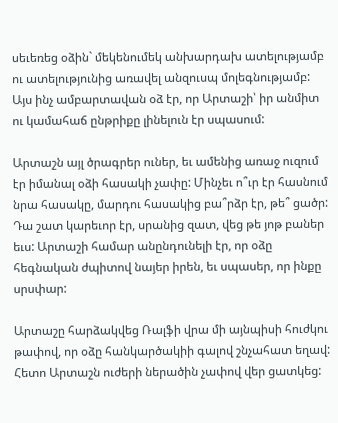սեւեռեց օձին` մեկենումեկ անխարդախ ատելությամբ ու ատելությունից առավել անզուսպ մոլեգնությամբ: Այս ինչ ամբարտավան օձ էր, որ Արտաշի՝ իր անմիտ ու կամահաճ ընթրիքը լինելուն էր սպասում:

Արտաշն այլ ծրագրեր ուներ, եւ ամենից առաջ ուզում էր իմանալ օձի հասակի չափը: Մինչեւ ո՞ւր էր հասնում նրա հասակը, մարդու հասակից բա՞րձր էր, թե՞ ցածր: Դա շատ կարեւոր էր, սրանից զատ, վեց թե յոթ բաներ եւս: Արտաշի համար անընդունելի էր, որ օձը հեգնական ժպիտով նայեր իրեն, եւ սպասեր, որ ինքը սրսփար:

Արտաշը հարձակվեց Ռալֆի վրա մի այնպիսի հուժկու թափով, որ օձը հանկարծակիի գալով շնչահատ եղավ: Հետո Արտաշն ուժերի ներածին չափով վեր ցատկեց: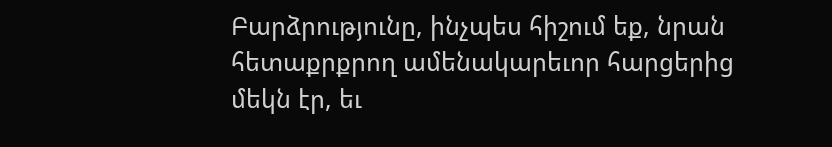Բարձրությունը, ինչպես հիշում եք, նրան հետաքրքրող ամենակարեւոր հարցերից մեկն էր, եւ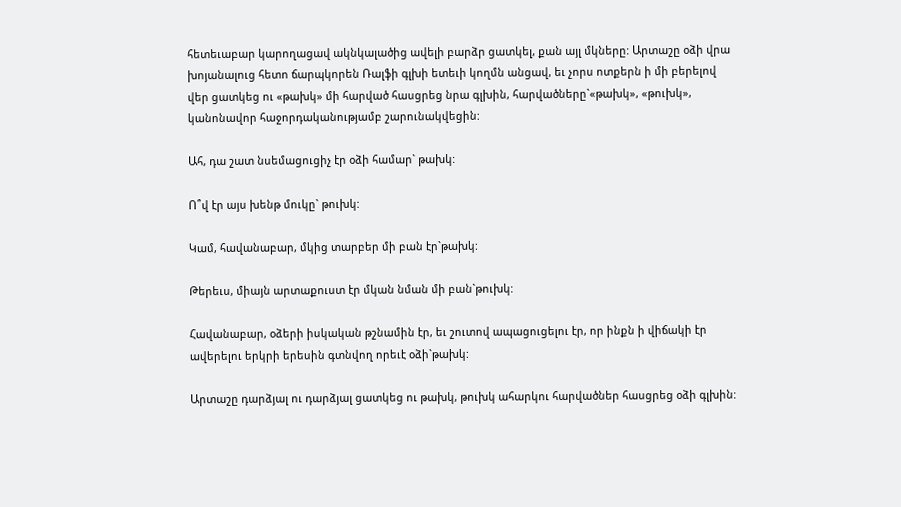հետեւաբար կարողացավ ակնկալածից ավելի բարձր ցատկել, քան այլ մկները: Արտաշը օձի վրա խոյանալուց հետո ճարպկորեն Ռալֆի գլխի ետեւի կողմն անցավ, եւ չորս ոտքերն ի մի բերելով վեր ցատկեց ու «թախկ» մի հարված հասցրեց նրա գլխին, հարվածները`«թախկ», «թուխկ», կանոնավոր հաջորդականությամբ շարունակվեցին:

Ահ, դա շատ նսեմացուցիչ էր օձի համար` թախկ:

Ո՞վ էր այս խենթ մուկը` թուխկ:

Կամ, հավանաբար, մկից տարբեր մի բան էր`թախկ:

Թերեւս, միայն արտաքուստ էր մկան նման մի բան`թուխկ:

Հավանաբար, օձերի իսկական թշնամին էր, եւ շուտով ապացուցելու էր, որ ինքն ի վիճակի էր ավերելու երկրի երեսին գտնվող որեւէ օձի`թախկ:

Արտաշը դարձյալ ու դարձյալ ցատկեց ու թախկ, թուխկ ահարկու հարվածներ հասցրեց օձի գլխին: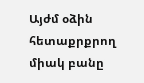Այժմ օձին հետաքրքրող միակ բանը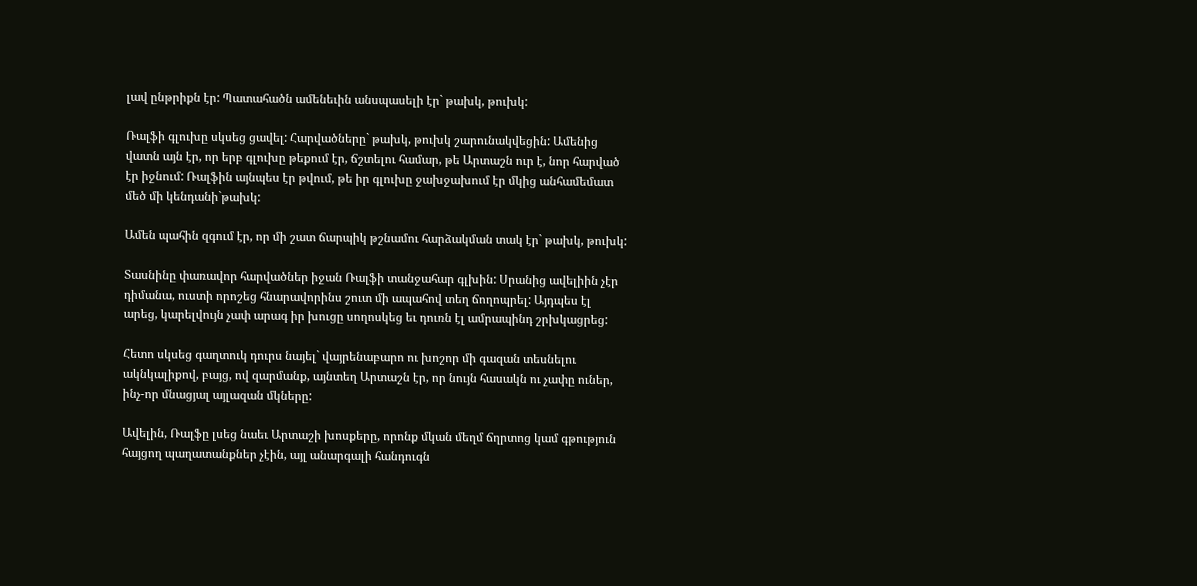լավ ընթրիքն էր: Պատահածն ամենեւին անսպասելի էր` թախկ, թուխկ:

Ռալֆի գլուխը սկսեց ցավել: Հարվածները` թախկ, թուխկ շարունակվեցին: Ամենից վատն այն էր, որ երբ գլուխը թեքում էր, ճշտելու համար, թե Արտաշն ուր է, նոր հարված էր իջնում: Ռալֆին այնպես էր թվում, թե իր գլուխը ջախջախում էր մկից անհամեմատ մեծ մի կենդանի`թախկ:

Ամեն պահին զգում էր, որ մի շատ ճարպիկ թշնամու հարձակման տակ էր` թախկ, թուխկ:

Տասնինը փառավոր հարվածներ իջան Ռալֆի տանջահար գլխին: Սրանից ավելիին չէր դիմանա, ուստի որոշեց հնարավորինս շուտ մի ապահով տեղ ճողոպրել: Այդպես էլ արեց, կարելվույն չափ արագ իր խուցը սողոսկեց եւ դուռն էլ ամրապինդ շրխկացրեց:

Հետո սկսեց գաղտուկ դուրս նայել` վայրենաբարո ու խոշոր մի գազան տեսնելու ակնկալիքով, բայց, ով զարմանք, այնտեղ Արտաշն էր, որ նույն հասակն ու չափը ուներ, ինչ-որ մնացյալ այլազան մկները:

Ավելին, Ռալֆը լսեց նաեւ Արտաշի խոսքերը, որոնք մկան մեղմ ճղրտոց կամ գթություն հայցող պաղատանքներ չէին, այլ անարգալի հանդուգն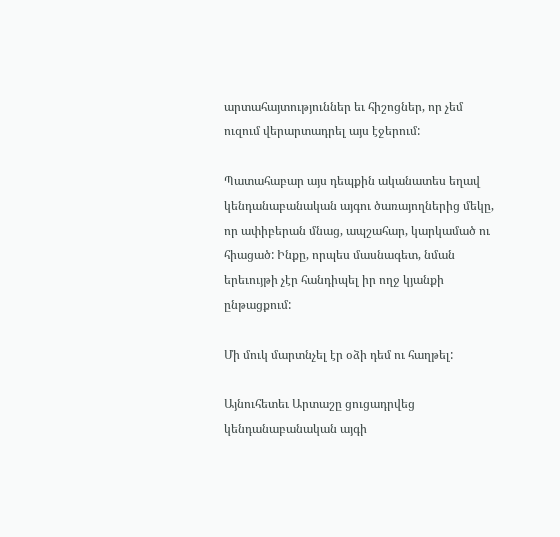արտահայտություններ եւ հիշոցներ, որ չեմ ուզում վերարտադրել այս էջերում:

Պատահաբար այս դեպքին ականատես եղավ կենդանաբանական այգու ծառայողներից մեկը, որ ափիբերան մնաց, ապշահար, կարկամած ու հիացած: Ինքը, որպես մասնագետ, նման երեւույթի չէր հանդիպել իր ողջ կյանքի ընթացքում:

Մի մուկ մարտնչել էր օձի դեմ ու հաղթել:

Այնուհետեւ Արտաշը ցուցադրվեց կենդանաբանական այգի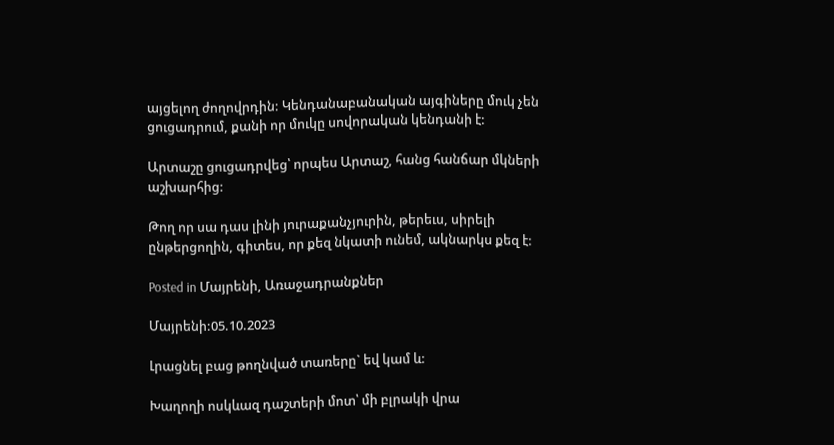այցելող ժողովրդին: Կենդանաբանական այգիները մուկ չեն ցուցադրում, քանի որ մուկը սովորական կենդանի է:

Արտաշը ցուցադրվեց՝ որպես Արտաշ, հանց հանճար մկների աշխարհից:

Թող որ սա դաս լինի յուրաքանչյուրին, թերեւս, սիրելի ընթերցողին, գիտես, որ քեզ նկատի ունեմ, ակնարկս քեզ է:

Posted in Մայրենի, Առաջադրանքներ

Մայրենի:05.10.2023

Լրացնել բաց թողնված տառերը` եվ կամ և:

Խաղողի ոսկևազ դաշտերի մոտ՝ մի բլրակի վրա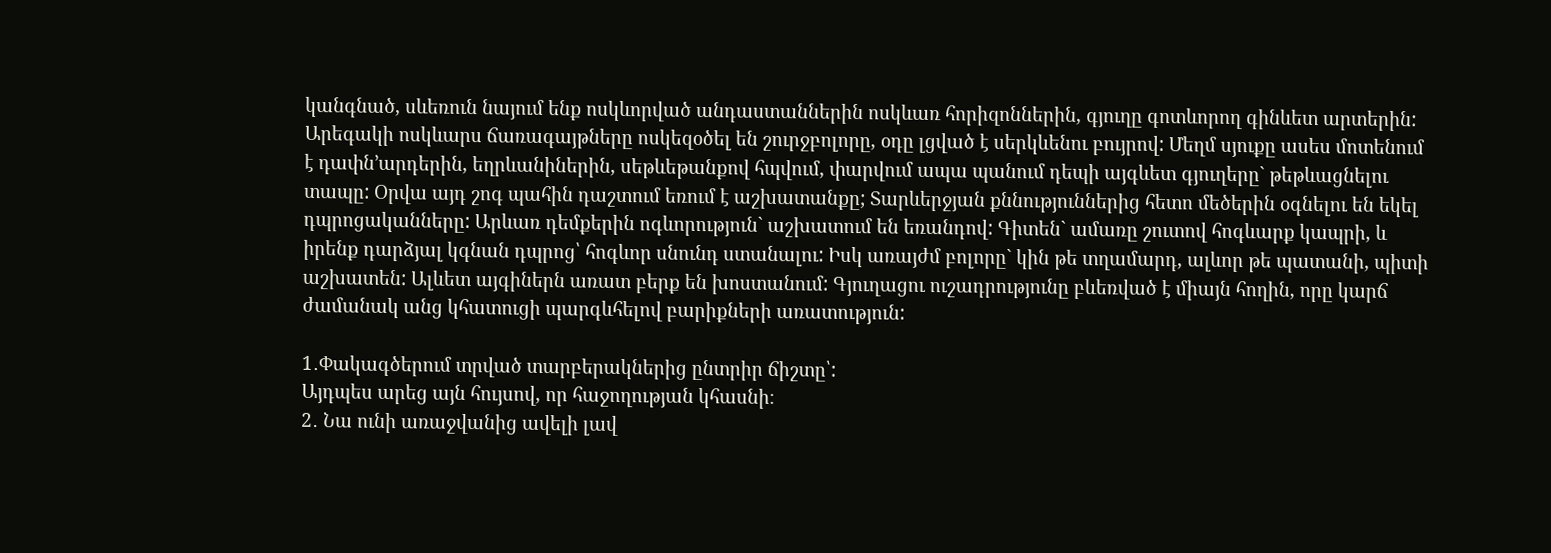կանգնած, սևեռուն նայում ենք ոսկևորված անդաստաններին ոսկևառ հորիզոններին, գյուղը գոտևորող գինևետ արտերին: Արեգակի ոսկևարս ճառագայթները ոսկեզօծել են շուրջբոլորը, օդը լցված է սերկևենու բույրով: Մեղմ սյուքը ասես մոտենում է դափն՚արդերին, եղրևանիներին, սեթևեթանքով հպվում, փարվում ապա պանում դեպի այգևետ գյուղերը` թեթևացնելու տապը: Օրվա այդ շոգ պահին դաշտում եռում է աշխատանքը; Տարևերջյան քննություններից հետո մեծերին օգնելու են եկել դպրոցականները: Արևառ դեմքերին ոգևորություն` աշխատում են եռանդով: Գիտեն` ամառը շուտով հոգևարք կապրի, և իրենք դարձյալ կգնան դպրոց՝ հոգևոր սնունդ ստանալու: Իսկ առայժմ բոլորը` կին թե տղամարդ, ալևոր թե պատանի, պիտի աշխատեն: Ալևետ այգիներն առատ բերք են խոստանում: Գյուղացու ուշադրությունը բևեռված է միայն հողին, որը կարճ ժամանակ անց կհատուցի պարգևհելով բարիքների առատություն:

1․Փակագծերում տրված տարբերակներից ընտրիր ճիշտը՝:
Այդպես արեց այն հույսով, որ հաջողության կհասնի։
2․ Նա ունի առաջվանից ավելի լավ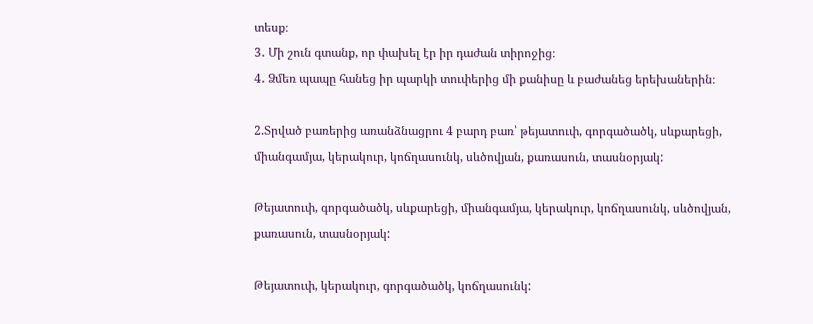տեսք։
3․ Մի շուն գտանք, որ փախել էր իր դաժան տիրոջից։
4․ Ձմեռ պապը հանեց իր պարկի տուփերից մի քանիսը և բաժանեց երեխաներին։

2.Տրված բառերից առանձնացրու 4 բարդ բառ՝ թեյատուփ, գորգածածկ, սևքարեցի, միանգամյա, կերակուր, կոճղասունկ, սևծովյան, քառասուն, տասնօրյակ:

Թեյատուփ, գորգածածկ, սևքարեցի, միանգամյա, կերակուր, կոճղասունկ, սևծովյան, քառասուն, տասնօրյակ:

Թեյատուփ, կերակուր, գորգածածկ, կոճղասունկ: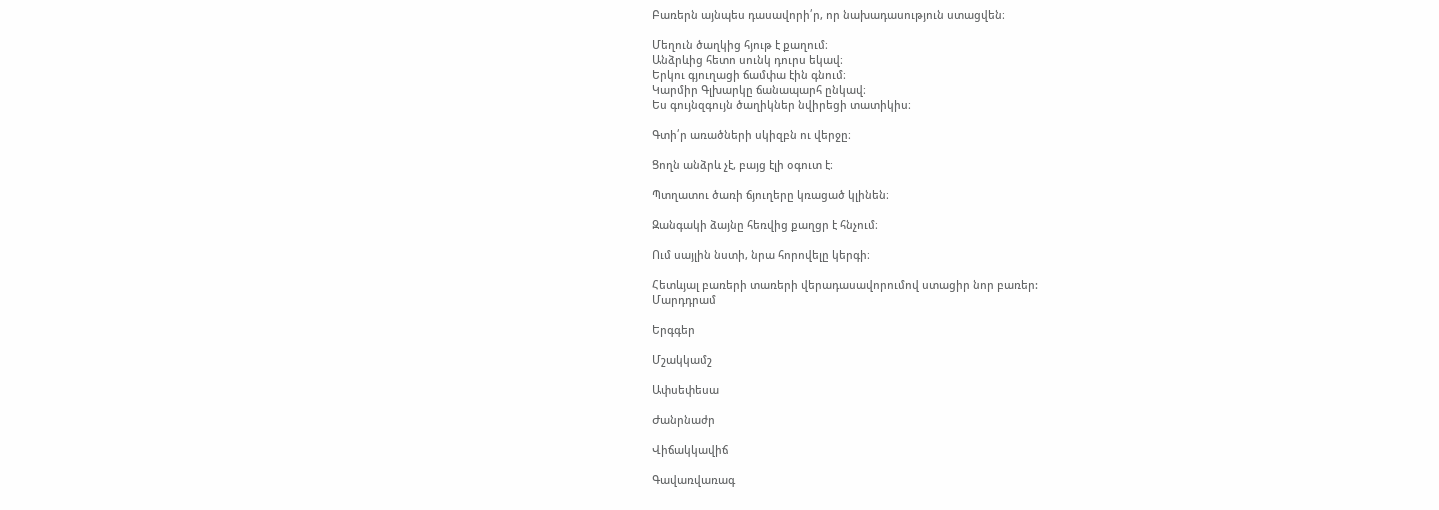Բառերն այնպես դասավորի՛ր, որ նախադասություն ստացվեն։

Մեղուն ծաղկից հյութ է քաղում։
Անձրևից հետո սունկ դուրս եկավ։
Երկու գյուղացի ճամփա էին գնում։
Կարմիր Գլխարկը ճանապարհ ընկավ։
Ես գույնզգույն ծաղիկներ նվիրեցի տատիկիս։

Գտի՛ր առածների սկիզբն ու վերջը։

Ցողն անձրև չէ, բայց էլի օգուտ է։

Պտղատու ծառի ճյուղերը կռացած կլինեն։

Զանգակի ձայնը հեռվից քաղցր է հնչում։

Ում սայլին նստի, նրա հորովելը կերգի։

Հետևյալ բառերի տառերի վերադասավորումով ստացիր նոր բառեր:
Մարդդրամ

Երգգեր

Մշակկամշ

Ափսեփեսա

Ժանրնաժր

Վիճակկավիճ

Գավառվառագ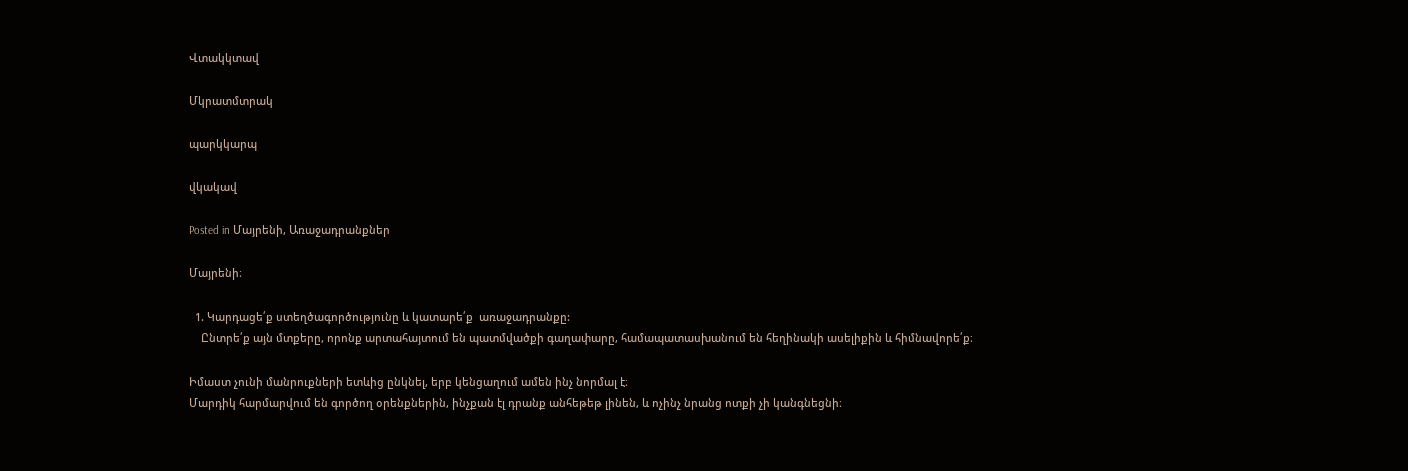Վտակկտավ

Մկրատմտրակ

պարկկարպ

վկակավ

Posted in Մայրենի, Առաջադրանքներ

Մայրենի։

  1. Կարդացե՛ք ստեղծագործությունը և կատարե՛ք  առաջադրանքը:
    Ընտրե՛ք այն մտքերը, որոնք արտահայտում են պատմվածքի գաղափարը, համապատասխանում են հեղինակի ասելիքին և հիմնավորե՛ք։

Իմաստ չունի մանրուքների ետևից ընկնել, երբ կենցաղում ամեն ինչ նորմալ է։
Մարդիկ հարմարվում են գործող օրենքներին, ինչքան էլ դրանք անհեթեթ լինեն, և ոչինչ նրանց ոտքի չի կանգնեցնի։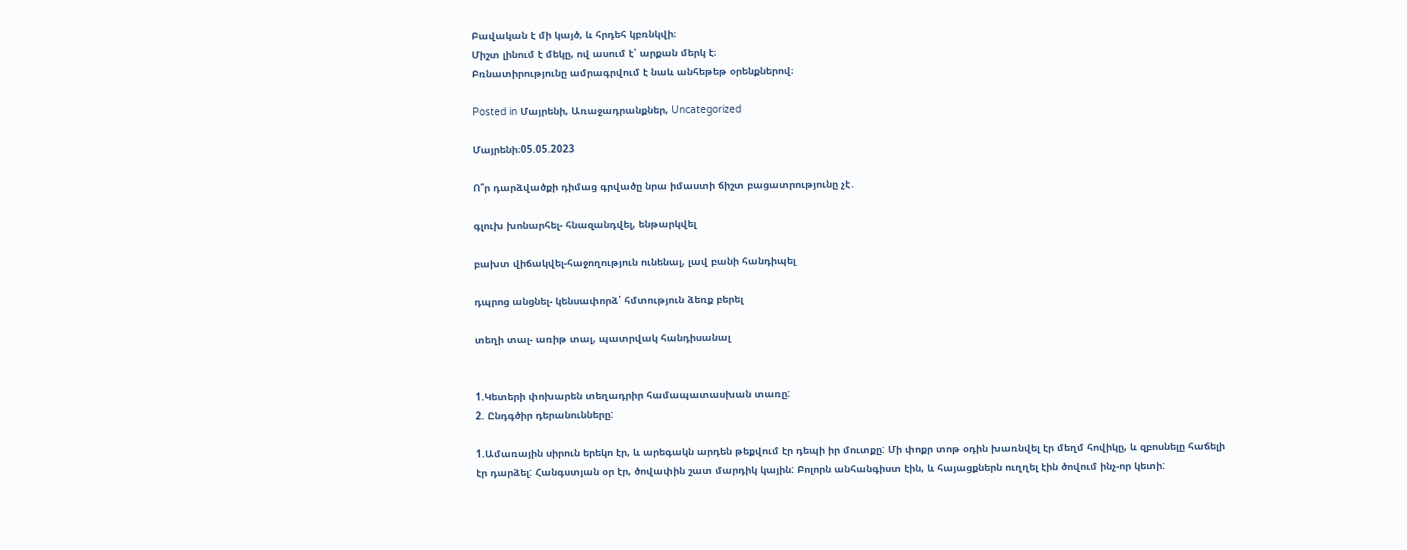Բավական է մի կայծ, և հրդեհ կբռնկվի։
Միշտ լինում է մեկը, ով ասում է՝ արքան մերկ է։
Բռնատիրությունը ամրագրվում է նաև անհեթեթ օրենքներով։

Posted in Մայրենի, Առաջադրանքներ, Uncategorized

Մայրենի։05.05.2023

Ո՞ր դարձվածքի դիմաց գրվածը նրա իմաստի ճիշտ բացատրությունը չէ․

գլուխ խոնարհել- հնազանդվել, ենթարկվել

բախտ վիճակվել-հաջողություն ունենալ, լավ բանի հանդիպել

դպրոց անցնել- կենսափորձ՝ հմտություն ձեռք բերել

տեղի տալ- առիթ տալ, պատրվակ հանդիսանալ


1.Կետերի փոխարեն տեղադրիր համապատասխան տառը:
2. Ընդգծիր դերանունները:

1.Ամառային սիրուն երեկո էր, և արեգակն արդեն թեքվում էր դեպի իր մուտքը: Մի փոքր տոթ օդին խառնվել էր մեղմ հովիկը, և զբոսնելը հաճելի էր դարձել: Հանգստյան օր էր, ծովափին շատ մարդիկ կային: Բոլորն անհանգիստ էին, և հայացքներն ուղղել էին ծովում ինչ-որ կետի: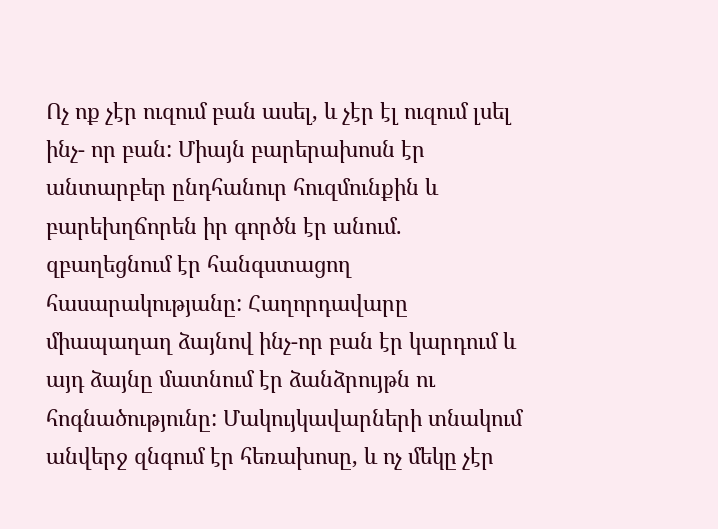Ոչ ոք չէր ուզում բան ասել, և չէր էլ ուզում լսել ինչ- որ բան: Միայն բարերախոսն էր անտարբեր ընդհանուր հուզմունքին և բարեխղճորեն իր գործն էր անում. զբաղեցնում էր հանգստացող հասարակությանը: Հաղորդավարը միապաղաղ ձայնով ինչ-որ բան էր կարդում և այդ ձայնը մատնում էր ձանձրույթն ու հոգնածությունը: Մակույկավարների տնակում անվերջ զնգում էր հեռախոսը, և ոչ մեկը չէր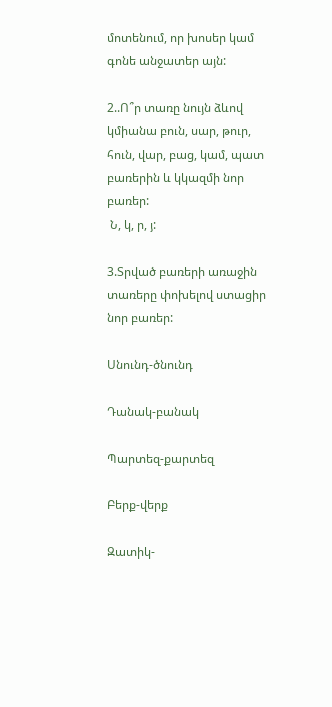մոտենում, որ խոսեր կամ գոնե անջատեր այն:

2..Ո՞ր տառը նույն ձևով կմիանա բուն, սար, թուր, հուն, վար, բաց, կամ, պատ բառերին և կկազմի նոր բառեր:
 Ն, կ, ր, յ:

3.Տրված բառերի առաջին տառերը փոխելով ստացիր նոր բառեր:

Սնունդ-ծնունդ

Դանակ-բանակ

Պարտեզ-քարտեզ

Բերք-վերք

Զատիկ-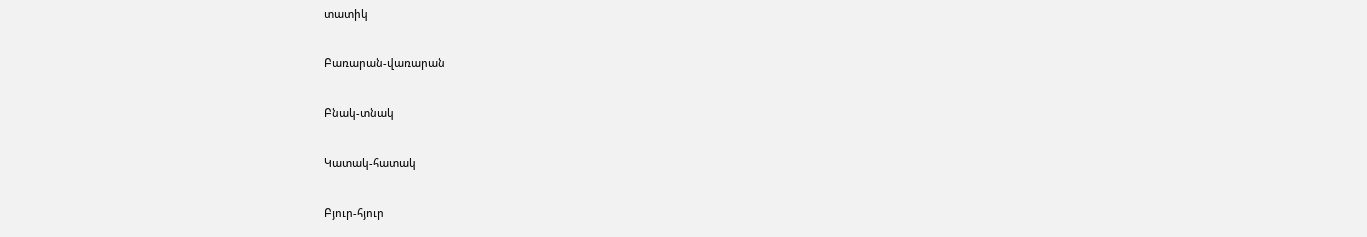տատիկ

Բառարան-վառարան

Բնակ-տնակ

Կատակ-հատակ

Բյուր-հյուր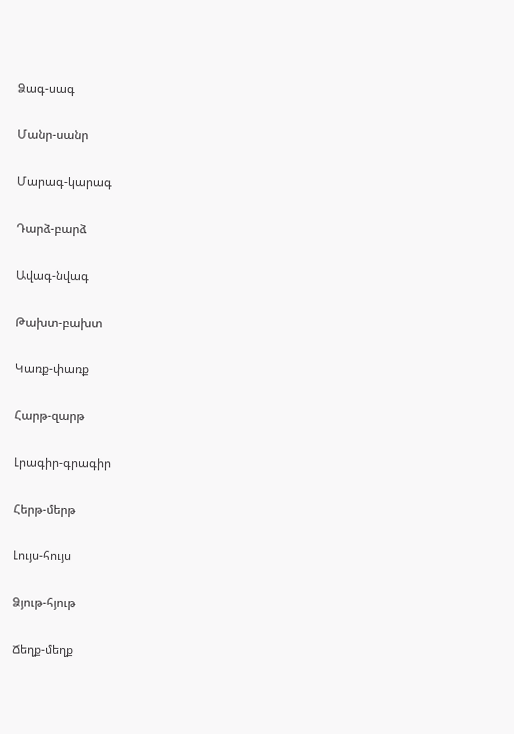Ձագ-սագ

Մանր-սանր

Մարագ-կարագ

Դարձ-բարձ

Ավագ-նվագ

Թախտ-բախտ

Կառք-փառք

Հարթ-զարթ

Լրագիր-գրագիր

Հերթ-մերթ

Լույս-հույս

Ձյութ-հյութ

Ճեղք-մեղք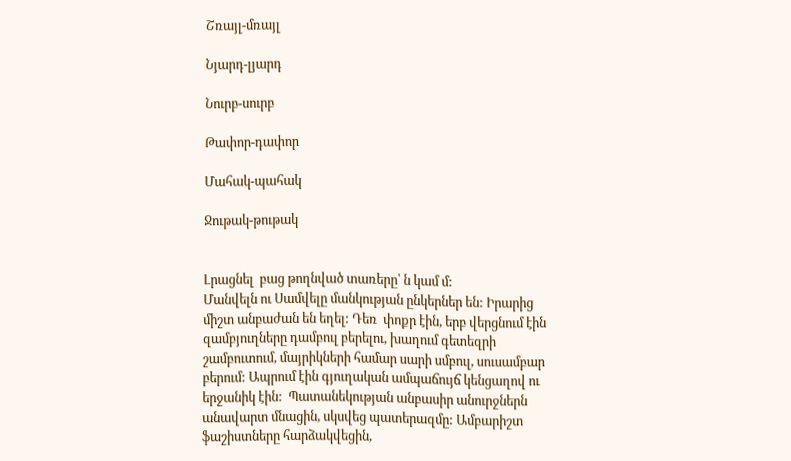Շռայլ-մռայլ

Նյարդ-լյարդ

Նուրբ-սուրբ

Թափոր-դափոր

Մահակ-պահակ

Ջութակ-թութակ


Լրացնել  բաց թողնված տառերը՝ ն կամ մ:
Մանվելն ու Սամվելը մանկության ընկերներ են: Իրարից միշտ անբաժան են եղել: Դեռ  փոքր էին, երբ վերցնում էին զամբյուղները դամբուլ բերելու, խաղում գետեզրի շամբուտում, մայրիկների համար սարի սմբուլ, սուսամբար բերում: Ապրում էին գյուղական ամպաճույճ կենցաղով ու երջանիկ էին:  Պատանեկության անբասիր անուրջներն անավարտ մնացին, սկսվեց պատերազմը: Ամբարիշտ ֆաշիստները հարձակվեցին,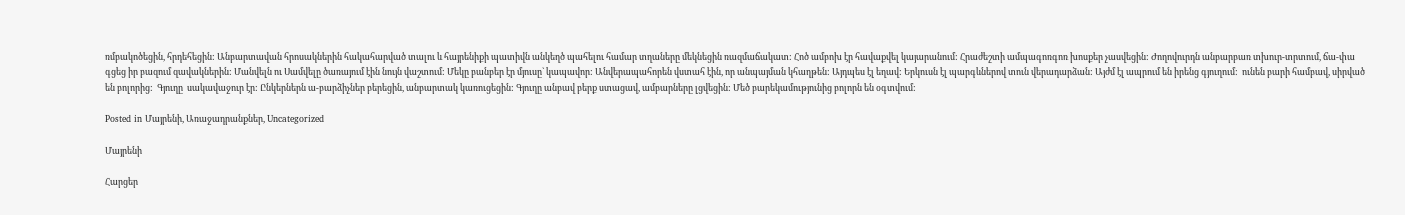ռմբակոծեցին, հրդեհեցին: Անբարտավան հրոսակներին հակահարված տալու և հայրենիքի պատիվն անկեղծ պահելու համար տղաները մեկնեցին ռազմաճակատ: Հոծ ամբոխ էր հավաքվել կայարանում: Հրաժեշտի ամպագոռգոռ խոսքեր չասվեցին: Ժողովուրդն անբարբառ տխուր-տրտում, ճա-փա գցեց իր բազում զավակներին: Մանվելն ու Սամվելը ծառայում էին նույն վաշտում: Մեկը բանբեր էր մյուսը` կապավոր: Անվերապահորեն վստահ էին, որ անպայման կհաղթեն: Այդպես էլ եղավ: Երկուսն էլ պարգևներով տուն վերադարձան: Այժմ էլ ապրում են իրենց գյուղում:  ունեն բարի համբավ, սիրված են բոլորից:  Գյուղը  սակավաջուր էր: Ընկերներն ա-բարձիչներ բերեցին, անբարտակ կառուցեցին: Գյուղը անբավ բերք ստացավ, ամբարները լցվեցին: Մեծ բարեկամությունից բոլորն են օգտվում:

Posted in Մայրենի, Առաջադրանքներ, Uncategorized

Մայրենի

Հարցեր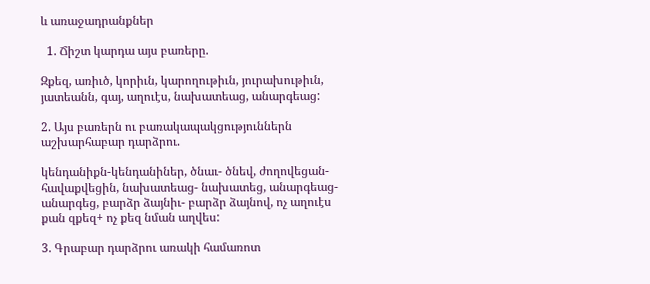և առաջադրանքներ

  1. Ճիշտ կարդա այս բառերը.

Զքեզ, առիւծ, կորիւն, կարողութիւն, յուրախութիւն, յատեանն, գայ, աղուէս, նախատեաց, անարգեաց:

2. Այս բառերն ու բառակապակցություններն աշխարհաբար դարձրու.

կենդանիքն-կենդանիներ, ծնաւ- ծնեվ, ժողովեցան- հավաքվեցին, նախատեաց- նախատեց, անարգեաց- անարգեց, բարձր ձայնիւ- բարձր ձայնով, ոչ աղուէս քան զքեզ+ ոչ քեզ նման աղվես:

3. Գրաբար դարձրու առակի համառոտ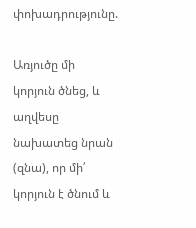փոխադրությունը.

Առյուծը մի կորյուն ծնեց, և աղվեսը նախատեց նրան (զնա), որ մի՛ կորյուն է ծնում և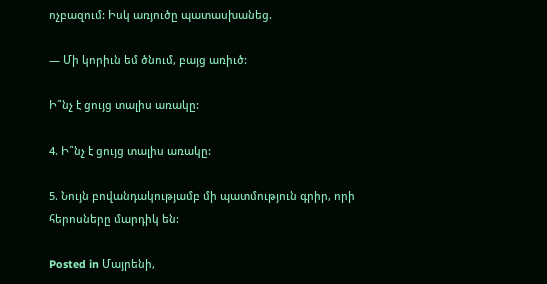ոչբազում: Իսկ առյուծը պատասխանեց.

— Մի կորիւն եմ ծնում, բայց առիւծ:

Ի՞նչ է ցույց տալիս առակը:

4. Ի՞նչ է ցույց տալիս առակը:

5. Նույն բովանդակությամբ մի պատմություն գրիր, որի հերոսները մարդիկ են:

Posted in Մայրենի,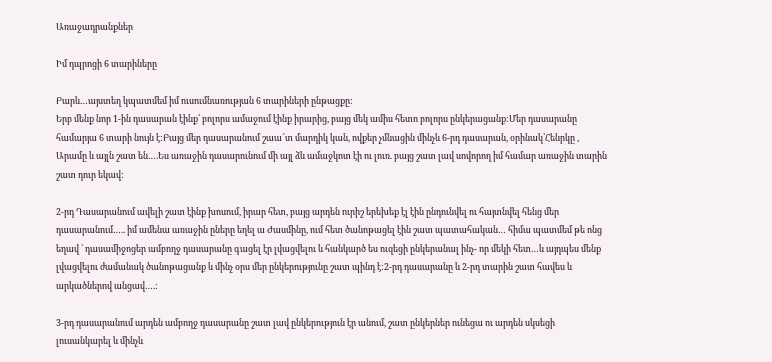Առաջադրանքներ

Իմ դպրոցի 6 տարիները

Բարև…այստեղ կպատմեմ իմ ուսումնառության 6 տարիների ընթացքը:
Երբ մենք նոր 1-ին դասարան էինք՝ բոլորս ամաջում էինք իրարից, բայց մեկ ամիս հետո բոլորս ընկերացանք:Մեր դասարանը համարյա 6 տարի նույն է:Բայց մեր դասարանում շաա՜տ մարդիկ կան, ովքեր չմնացին մինչև 6-րդ դասարան, օրինակ՝Հենրկը , Արամը և այլն շատ են….Ես առաջին դասարունում մի այլ ձև ամաջկոտ էի ու լուռ. բայց շատ լավ սովորող իմ համար առաջին տարին շատ դուր եկավ:

2-րդ Դասարանում ավելի շատ էինք խոսում, իրար հետ, բայց արդեն ուրիշ երեխեք էլ էին ընդունվել ու հայտնվել հենց մեր դասարանում….. իմ ամենա առաջին ըները եղել ա Ժասմինը, ում հետ ծանոթացել էին շատ պատահական… հիմա պատմեմ թե ոնց եղավ ՝ դասամիջոցեր ամբողջ դասարանը գացել էր լվացվելու և հանկարծ ես ուզեցի ընկերանալ ինչ- որ մեկի հետ…և այդպես մենք լվացվելու ժամանակ ծանոթացանք և մինչ օրս մեր ընկերությունը շատ պինդ է:2-րդ դասարանը և 2-րդ տարին շատ հավես և արկածներով անցավ….:

3-րդ դասարանում արդեն ամբողջ դասարանը շատ լավ ընկերություն էր անում, շատ ընկերներ ունեցա ու արդեն սկսեցի լուսանկարել և մինչև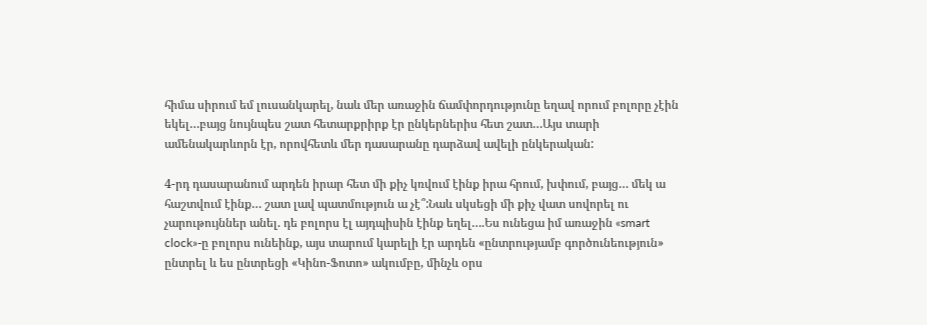հիմա սիրում եմ լուսանկարել, նաև մեր առաջին ճամփորդությունը եղավ որում բոլորը չէին եկել…բայց նույնպես շատ հետարքրիրք էր ընկերներիս հետ շատ…Այս տարի ամենակարևորն էր, որովհետև մեր դասարանը դարձավ ավելի ընկերական:

4-րդ դասարանում արդեն իրար հետ մի քիչ կռվում էինք իրա հրում, խփում, բայց… մեկ ա հաշտվում էինք… շատ լավ պատմություն ա չէ՞:Նաև սկսեցի մի քիչ վատ սովորել ու չարութույններ անել. դե բոլորս էլ այդպիսին էինք եղել….Ես ունեցա իմ առաջին «smart clock»-ը բոլորս ունեինք, այս տարում կարելի էր արդեն «ընտրությամբ գործունեություն» ընտրել և ես ընտրեցի «Կինո-Ֆոտո» ակումբը, մինչև օրս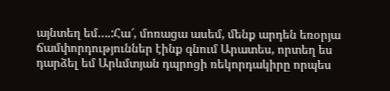այնտեղ եմ….:Հա՜, մոռացա ասեմ, մենք արդեն եռօրյա ճամփորդություններ էինք գնում Արատես, որտեղ ես դարձել եմ Արևմտյան դպրոցի ռեկորդակիրը որպես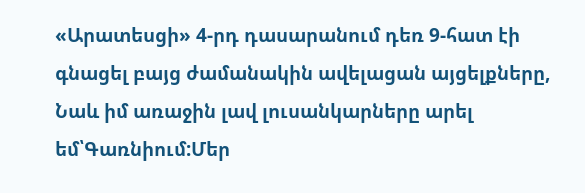«Արատեսցի» 4-րդ դասարանում դեռ 9-հատ էի գնացել բայց ժամանակին ավելացան այցելքները, Նաև իմ առաջին լավ լուսանկարները արել եմ՝Գառնիում:Մեր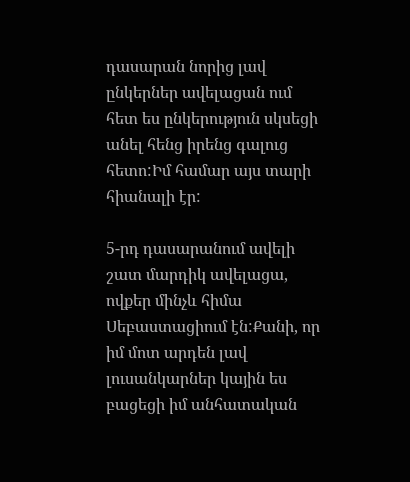դասարան նորից լավ ընկերներ ավելացան ում հետ ես ընկերություն սկսեցի անել հենց իրենց գալուց հետո:Իմ համար այս տարի հիանալի էր:

5-րդ դասարանում ավելի շատ մարդիկ ավելացա, ովքեր մինչև հիմա Սեբաստացիում էն:Քանի, որ իմ մոտ արդեն լավ լուսանկարներ կային ես բացեցի իմ անհատական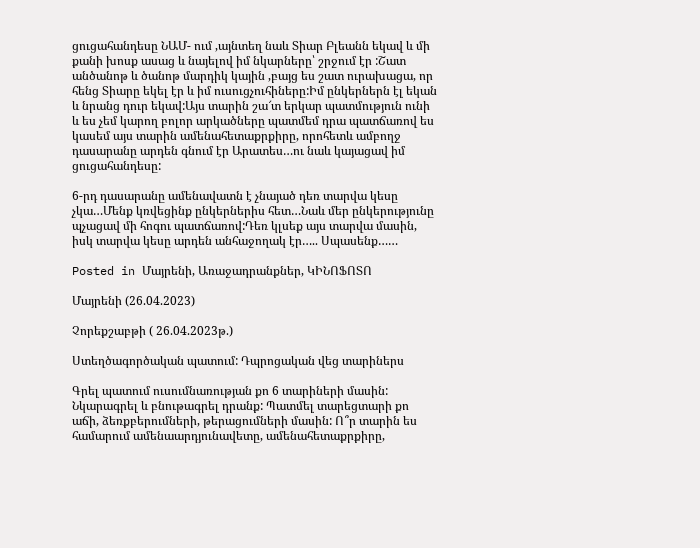ցուցահանդեսը ՆԱՄ- ում ,այնտեղ նաև Տիար Բլեանն եկավ և մի քանի խոսք ասաց և նայելով իմ նկարները՝ շրջում էր :Շատ անծանոթ և ծանոթ մարդիկ կային ,բայց ես շատ ուրախացա, որ հենց Տիարը եկել էր և իմ ուսուցչուհիները:Իմ ընկերներն էլ եկան և նրանց դուր եկավ:Այս տարին շա՜տ երկար պատմություն ունի և ես չեմ կարող բոլոր արկածները պատմեմ դրա պատճառով ես կասեմ այս տարին ամենահետաքրքիրը, որոհետև ամբողջ դասարանը արդեն գնում էր Արատես…ու նաև կայացավ իմ ցուցահանդեսը:

6-րդ դասարանը ամենավատն է չնայած դեռ տարվա կեսը չկա…Մենք կռվեցինք ընկերներիս հետ…Նաև մեր ընկերությունը պչացավ մի հոգու պատճառով:Դեռ կլսեք այս տարվա մասին, իսկ տարվա կեսը արդեն անհաջողակ էր….. Սպասենք……

Posted in Մայրենի, Առաջադրանքներ, ԿԻՆՈՖՈՏՈ

Մայրենի (26.04.2023)

Չորեքշաբթի ( 26.04.2023թ.)

Ստեղծագործական պատում: Դպրոցական վեց տարիներս

Գրել պատում ուսումնառության քո 6 տարիների մասին: Նկարագրել և բնութագրել դրանք: Պատմել տարեցտարի քո աճի, ձեռքբերումների, թերացումների մասին: Ո՞ր տարին ես համարում ամենաարդյունավետը, ամենահետաքրքիրը,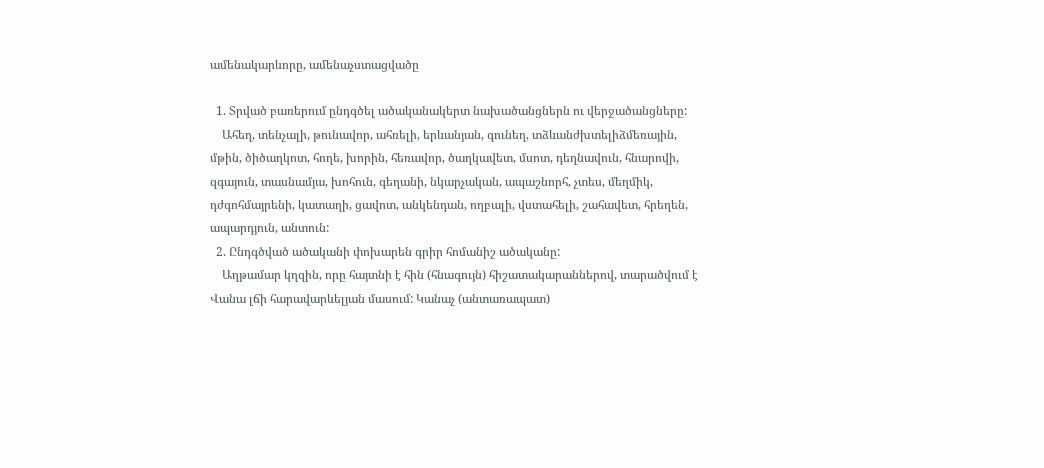ամենակարևորը, ամենաչստացվածը

  1. Տրված բառերում ընդգծել ածականակերտ նախածանցներն ու վերջածանցները:
    Ահեղ, տենչալի, թունավոր, ահռելի, երևանյան, գունեղ, տձևանժխտելիձմեռային, մթին, ծիծաղկոտ, հողե, խորին, հեռավոր, ծաղկավետ, մսոտ, դեղնավուն, հնարովի, զգայուն, տասնամյա, խոհուն, գեղանի, նկարչական, ապաշնորհ, չտես, մեղմիկ, դժգոհմայրենի, կատաղի, ցավոտ, անկենդան, ողբալի, վստահելի, շահավետ, հրեղեն, ապարդյուն, անտուն:
  2. Ընդգծված ածականի փոխարեն գրիր հոմանիշ ածականը:
    Աղթամար կղզին, որը հայտնի է հին (հնագույն) հիշատակարաններով, տարածվում է Վանա լճի հարավարևելյան մասում: Կանաչ (անտառապատ)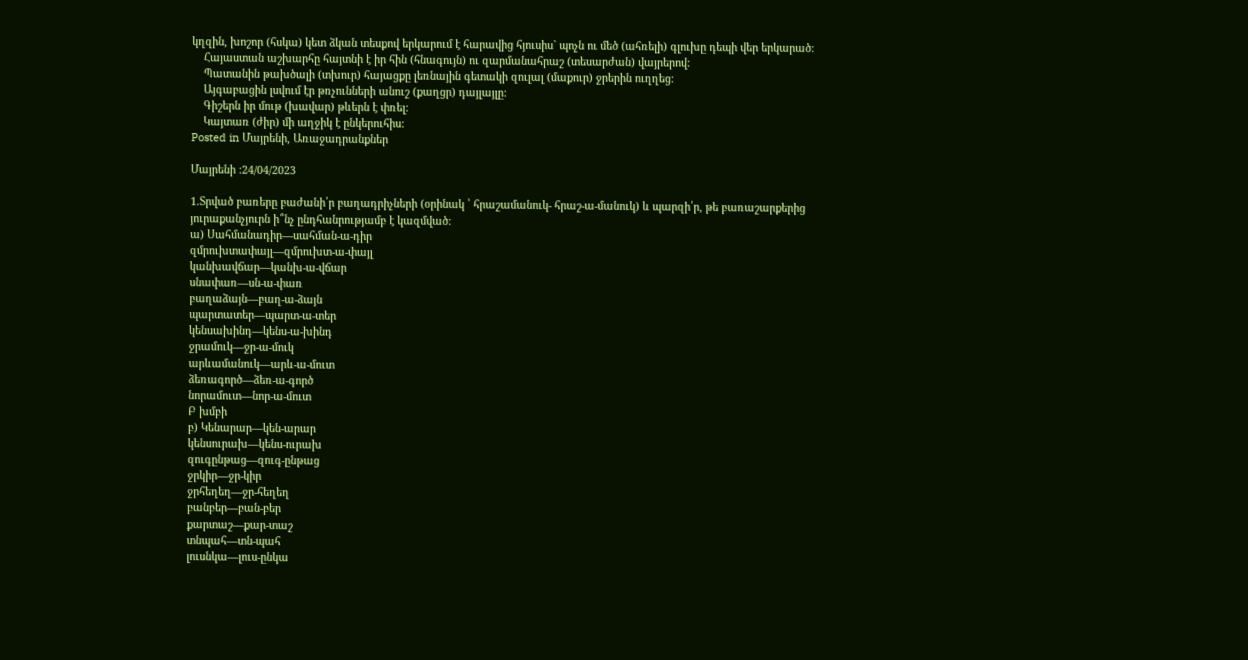կղզին, խոշոր (հսկա) կետ ձկան տեսքով երկարում է հարավից հյուսիս` պոչն ու մեծ (ահռելի) գլուխը դեպի վեր երկարած:
    Հայաստան աշխարհը հայտնի է իր հին (հնագույն) ու զարմանահրաշ (տեսարժան) վայրերով:
    Պատանին թախծալի (տխուր) հայացքը լեռնային գետակի զուլալ (մաքուր) ջրերին ուղղեց:
    Այգաբացին լսվում էր թռչունների անուշ (քաղցր) դայլայլը:
    Գիշերն իր մութ (խավար) թևերն է փռել:
    Կայտառ (ժիր) մի աղջիկ է ընկերուհիս:
Posted in Մայրենի, Առաջադրանքներ

Մայրենի :24/04/2023

1.Տրված բառերը բաժանի՛ր բաղադրիչների (օրինակ ՝ հրաշամանուկ- հրաշ-ա-մանուկ) և պարզի՛ր, թե բառաշարքերից յուրաքանչյուրն ի՞նչ ընդհանրությամբ է կազմված:
ա) Սահմանադիր—սահման-ա-դիր
զմրուխտափայլ—զմրուխտ-ա-փայլ
կանխավճար—կանխ-ա-վճար
սնափառ—սն-ա-փառ
բաղաձայն—բաղ-ա-ձայն
պարտատեր—պարտ-ա-տեր
կենսախինդ—կենս-ա-խինդ
ջրամուկ—ջր-ա-մուկ
արևամանուկ—արև-ա-մուտ
ձեռագործ—ձեռ-ա-գործ
նորամուտ—նոր-ա-մուտ
Բ խմբի
բ) Կենարար—կեն-արար
կենսուրախ—կենս-ուրախ
զուգընթաց—զուգ-ընթաց
ջրկիր—ջր-կիր
ջրհեղեղ—ջր-հեղեղ
բանբեր—բան-բեր
քարտաշ—քար-տաշ
տնպահ—տն-պահ
լուսնկա—լուս-ընկա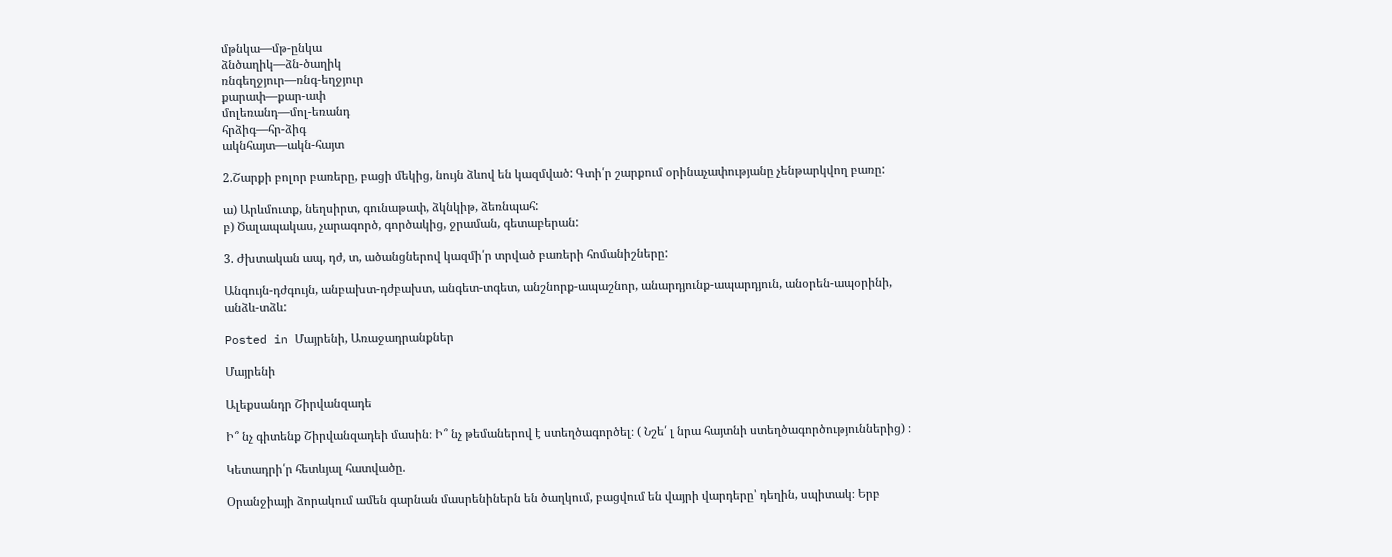մթնկա—մթ-ընկա
ձնծաղիկ—ձն-ծաղիկ
ռնգեղջյուր—ռնգ-եղջյուր
քարափ—քար-ափ
մոլեռանդ—մոլ-եռանդ
հրձիգ—հր-ձիգ
ակնհայտ—ակն-հայտ

2.Շարքի բոլոր բառերը, բացի մեկից, նույն ձևով են կազմված: Գտի՛ր շարքում օրինաչափությանը չենթարկվող բառը:

ա) Արևմուտք, նեղսիրտ, գունաթափ, ձկնկիթ, ձեռնպահ:
բ) Ծալապակաս, չարագործ, գործակից, ջրաման, գետաբերան:

3. Ժխտական ապ, դժ, տ, ածանցներով կազմի՛ր տրված բառերի հոմանիշները:

Անգույն-դժգույն, անբախտ-դժբախտ, անգետ-տգետ, անշնորք-ապաշնոր, անարդյունք-ապարդյուն, անօրեն-ապօրինի, անձև-տձև:

Posted in Մայրենի, Առաջադրանքներ

Մայրենի

Ալեքսանդր Շիրվանզադե

Ի՞ նչ գիտենք Շիրվանզադեի մասին։ Ի՞ նչ թեմաներով է ստեղծագործել։ ( Նշե՛ լ նրա հայտնի ստեղծագործություններից) ։

Կետադրի՛ր հետևյալ հատվածը.

Օրանջիայի ձորակում ամեն գարնան մասրենիներն են ծաղկում, բացվում են վայրի վարդերը՝ դեղին, սպիտակ։ Երբ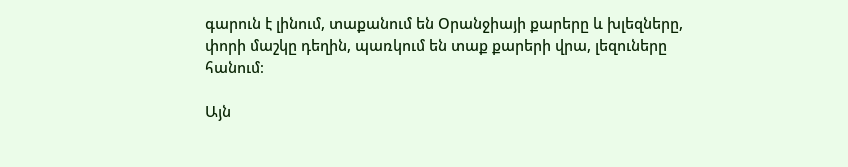գարուն է լինում, տաքանում են Օրանջիայի քարերը և խլեզները, փորի մաշկը դեղին, պառկում են տաք քարերի վրա, լեզուները հանում։

Այն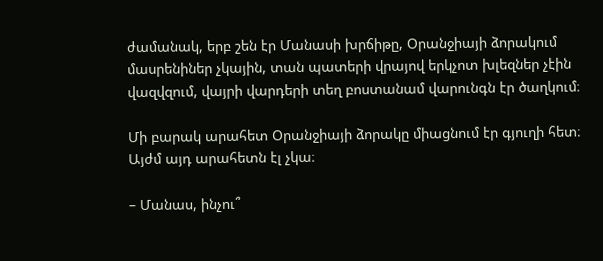ժամանակ, երբ շեն էր Մանասի խրճիթը, Օրանջիայի ձորակում մասրենիներ չկային, տան պատերի վրայով երկչոտ խլեզներ չէին վազվզում, վայրի վարդերի տեղ բոստանամ վարունգն էր ծաղկում։

Մի բարակ արահետ Օրանջիայի ձորակը միացնում էր գյուղի հետ։ Այժմ այդ արահետն էլ չկա։

– Մանաս, ինչու՞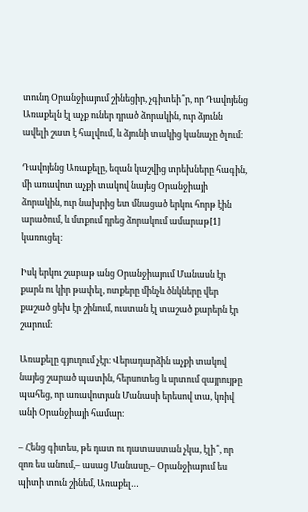տունդ Օրանջիայում շինեցիր, չգիտեի՞ր, որ Դավոյենց Առաքելն էլ աչք ուներ դրած ձորակին, ուր ձյունն ավելի շատ է հալվում, և ձյունի տակից կանաչը ծլում։

Դավոյենց Առաքելը, եզան կաշվից տրեխները հագին, մի առավոտ աչքի տակով նայեց Օրանջիայի ձորակին, ուր նախրից ետ մնացած երկու հորթ էին արածում, և մտքում դրեց ձորակում ամարաթ[1] կառուցել։

Իսկ երկու շաբաթ անց Օրանջիայում Մանասն էր քարն ու կիր թափել, ոտքերը մինչև ծնկները վեր քաշած ցեխ էր շինում, ուստան էլ տաշած քարերն էր շարում։

Առաքելը գյուղում չէր։ Վերադարձին աչքի տակով նայեց շարած պատին, հերսոտեց և սրտում զայրույթը պահեց, որ առավոտյան Մանասի երեսով տա, կռիվ անի Օրանջիայի համար։

– Հենց գիտես, թե դատ ու դատաստան չկա, էլի՞, որ զոռ ես անում,– ասաց Մանասը,– Օրանջիայում ես պիտի տուն շինեմ, Առաքել…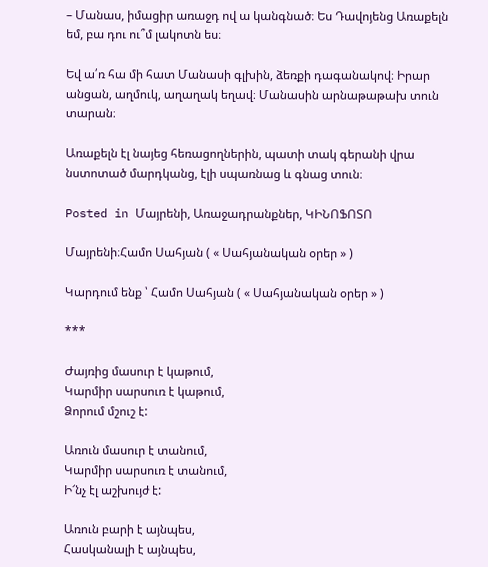– Մանաս, իմացիր առաջդ ով ա կանգնած։ Ես Դավոյենց Առաքելն եմ, բա դու ու՞մ լակոտն ես։

Եվ ա՛ռ հա մի հատ Մանասի գլխին, ձեռքի դագանակով։ Իրար անցան, աղմուկ, աղաղակ եղավ։ Մանասին արնաթաթախ տուն տարան։

Առաքելն էլ նայեց հեռացողներին, պատի տակ գերանի վրա նստոտած մարդկանց, էլի սպառնաց և գնաց տուն։

Posted in Մայրենի, Առաջադրանքներ, ԿԻՆՈՖՈՏՈ

Մայրենի։Համո Սահյան ( « Սահյանական օրեր » )

Կարդում ենք ՝ Համո Սահյան ( « Սահյանական օրեր » )

***

Ժայռից մասուր է կաթում,
Կարմիր սարսուռ է կաթում,
Ձորում մշուշ է:

Առուն մասուր է տանում,
Կարմիր սարսուռ է տանում,
Ի՜նչ էլ աշխույժ է:

Առուն բարի է այնպես,
Հասկանալի է այնպես,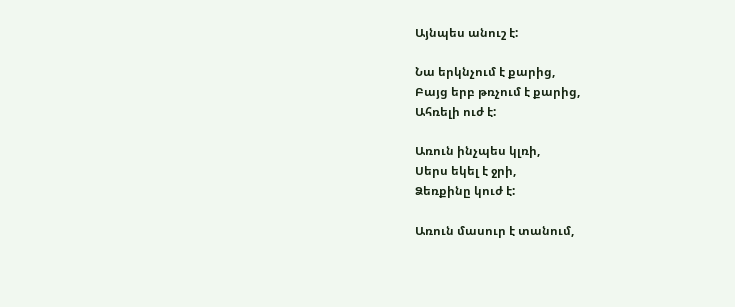Այնպես անուշ է:

Նա երկնչում է քարից,
Բայց երբ թռչում է քարից,
Ահռելի ուժ է:

Առուն ինչպես կլռի,
Սերս եկել է ջրի,
Ձեռքինը կուժ է:

Առուն մասուր է տանում,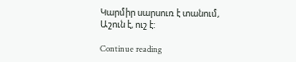Կարմիր սարսուռ է տանում,
Աշուն է, ուշ է:

Continue reading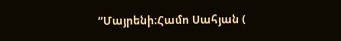“Մայրենի։Համո Սահյան (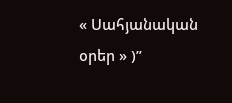« Սահյանական օրեր » )”